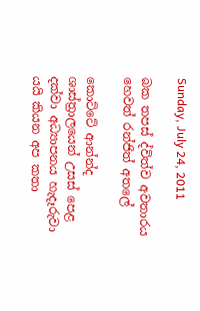Sunday, July 24, 2011

බක තපස් ද්විත්ව අවතාරය හෙවත් රන්ජිත් අතලේ

කොට්ටේ ආන්න්ද ශාස්ත්‍රාලයෙන් උසස් පෙළ දක්වා අධ්‍යාපනය හැදෑරුවා යයි කියන ‍අප කතා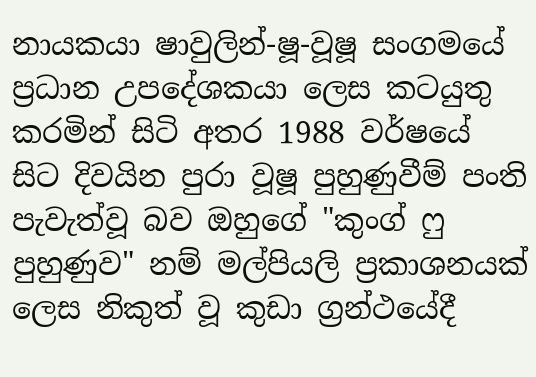නායකයා ෂාවුලින්-ෂූ-වූෂූ සංගමයේ ප්‍රධාන උපදේශකයා ලෙස කටයුතු කරමින් සිටි අතර 1988 වර්ෂයේ සිට දිවයින පුරා වූෂූ පුහුණුවීම් පංති පැවැත්වූ බව ඔහුගේ "කුංග් ෆු පුහුණුව" නම් මල්පියලි ප්‍රකාශනයක් ලෙස නිකුත් වූ කුඩා ග්‍රන්ථයේදී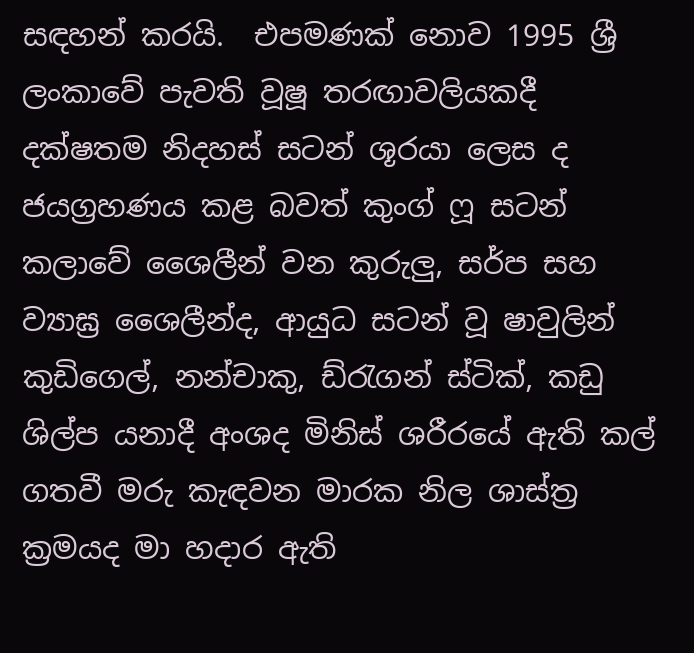සඳහන් කරයි.  එපමණක් නොව 1995 ශ්‍රී ලංකාවේ පැවති වූෂූ තරඟාවලියකදී දක්ෂතම නිදහස් සටන් ශූරයා ලෙස ද ජයග්‍රහණය කළ බවත් කුංග් ෆූ සටන් කලාවේ ශෛලීන් වන කුරුලු, සර්ප සහ ව්‍යාඝ්‍ර ශෛලීන්ද, ආයුධ සටන් වූ ෂාවුලින් කුඩිගෙල්, නන්චාකු, ඩ්රැගන් ස්ටික්, කඩු ශිල්ප යනාදී අංශද මිනිස් ශරීරයේ ඇති කල් ගතවී මරු කැඳවන මාරක නිල ශාස්ත්‍ර ක්‍රමයද මා හදාර ඇති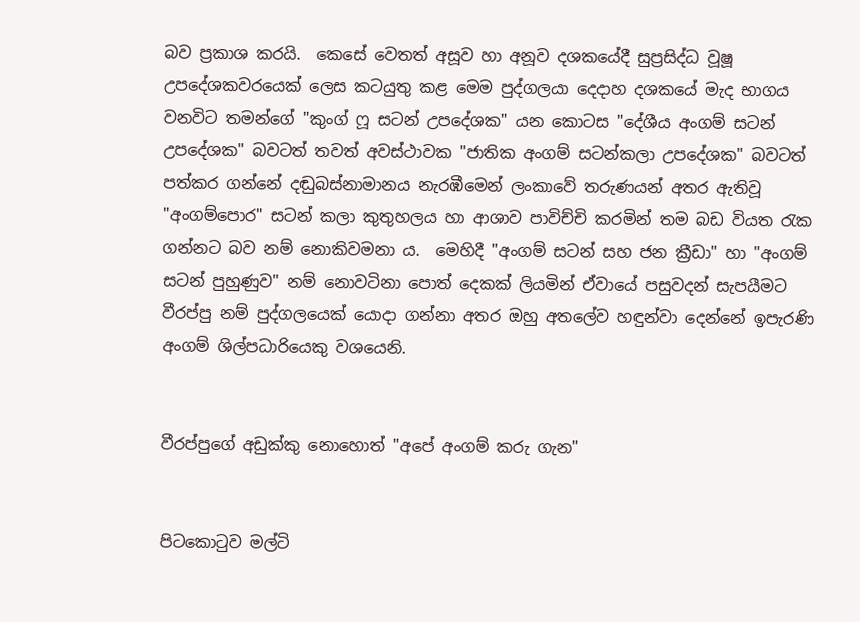බව ප්‍රකාශ කරයි.  කෙසේ වෙතත් අසූව හා අනූව දශකයේදී සුප්‍රසිද්ධ වූෂූ උපදේශකවරයෙක් ලෙස කටයුතු කළ මෙම පුද්ගලයා දෙදාහ දශකයේ මැද භාගය වනවිට තමන්ගේ "කුංග් ෆූ සටන් උපදේශක" යන කොටස "දේශීය අංගම් සටන් උපදේශක" බවටත් තවත් අවස්ථාවක "ජාතික අංගම් සටන්කලා උපදේශක" බවටත් පත්කර ගන්නේ දඬුබස්නාමානය නැරඹීමෙන් ලංකාවේ තරුණයන් අතර ඇතිවූ "අංගම්පොර" සටන් කලා කුතුහලය හා ආශාව පාවිච්චි කරමින් තම බඩ වියත රැක ගන්නට බව නම් නොකිවමනා ය.  මෙහිදී "අංගම් සටන් සහ ජන ක්‍රීඩා" හා "අංගම් සටන් පුහුණුව" නම් නොවටිනා පොත් දෙකක් ලියමින් ඒවායේ පසුවදන් සැපයීමට වීරප්පු නම් පුද්ගලයෙක් යොදා ගන්නා අතර ඔහු අතලේව හඳුන්වා දෙන්නේ ඉපැරණි අංගම් ශිල්පධාරියෙකු වශයෙනි.


වීරප්පුගේ අඩුක්කු නොහොත් "අපේ අංගම් කරු ගැන"


පිටකොටුව මල්ටි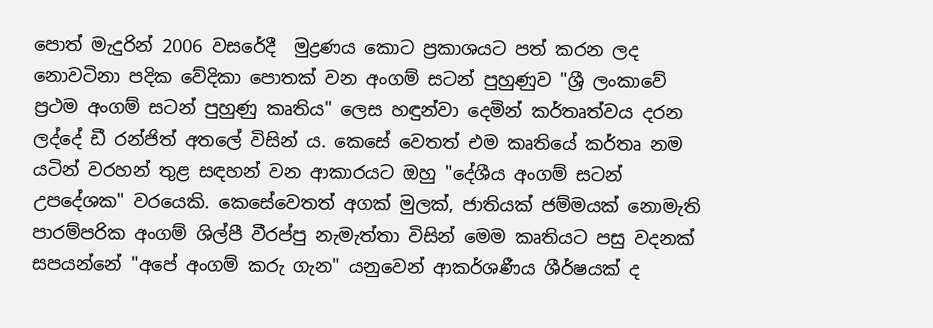පොත් මැදුරින් 2006 වසරේදී  මුද්‍රණය කොට ප්‍රකාශයට පත් කරන ලද නොවටිනා පදික වේදිකා පොතක් වන අංගම් සටන් පුහුණුව "ශ්‍රී ලංකාවේ ප්‍රථම අංගම් සටන් පුහුණු කෘතිය" ලෙස හඳුන්වා දෙමින් කර්තෘත්වය දරන ලද්දේ ඩී රන්ජිත් අතලේ විසින් ය. කෙසේ වෙතත් එම කෘතියේ කර්තෘ නම යටින් වරහන් තුළ සඳහන් වන ආකාරයට ඔහු "දේශීය අංගම් සටන් උපදේශක" වරයෙකි. කෙසේවෙතත් අගක් මුලක්, ජාතියක් ජම්මයක් නොමැති පාරම්පරික අංගම් ශිල්පී වීරප්පු නැමැත්තා විසින් මෙම කෘතියට පසු වදනක් සපයන්නේ "අපේ අංගම් කරු ගැන" යනුවෙන් ආකර්ශණීය ශීර්ෂයක් ද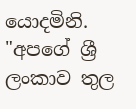යොදමිනි. "අපගේ ශ්‍රී ලංකාව තුල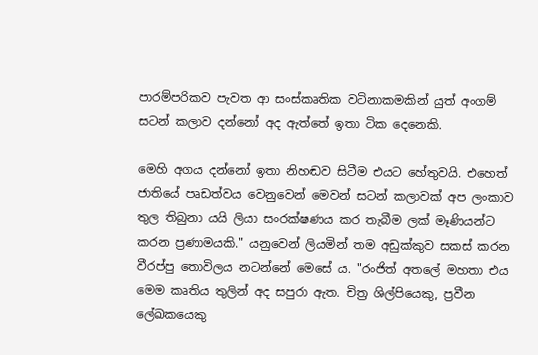පාරම්පරිකව පැවත ආ සංස්කෘතික වටිනාකමකින් යුත් ‍අංගම් සටන් කලාව දන්නෝ අද ඇත්තේ ඉතා ටික දෙනෙකි.

මෙහි අගය දන්නෝ ඉතා නිහඬව සිටීම එයට හේතුවයි. එහෙත් ජාතියේ පෘඩත්වය වෙනුවෙන් මෙවන් සටන් කලාවක් අප ලංකාව තුල තිබුනා යයි ලියා සංරක්ෂණය කර තැබීම ලක් මෑණියන්ට කරන ප්‍රණාමයකි." යනුවෙන් ලියමින් තම අඩුක්කුව සකස් කරන වීරප්පු තොවිලය නටන්නේ මෙසේ ය. "රංජිත් අතලේ මහතා එය මෙම කෘතිය තුලින් අද සපුරා ඇත. චිත්‍ර ශිල්පියෙකු, ප්‍රවීන ලේඛකයෙකු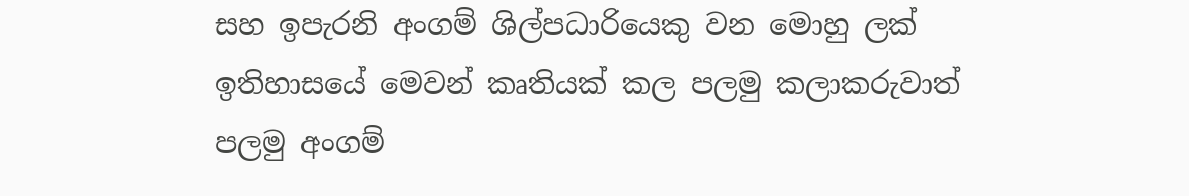සහ ඉපැරනි අංගම් ශිල්පධාරියෙකු වන මොහු ලක් ඉතිහාසයේ මෙවන් කෘතියක් කල පලමු කලාකරුවාත් පලමු අංගම්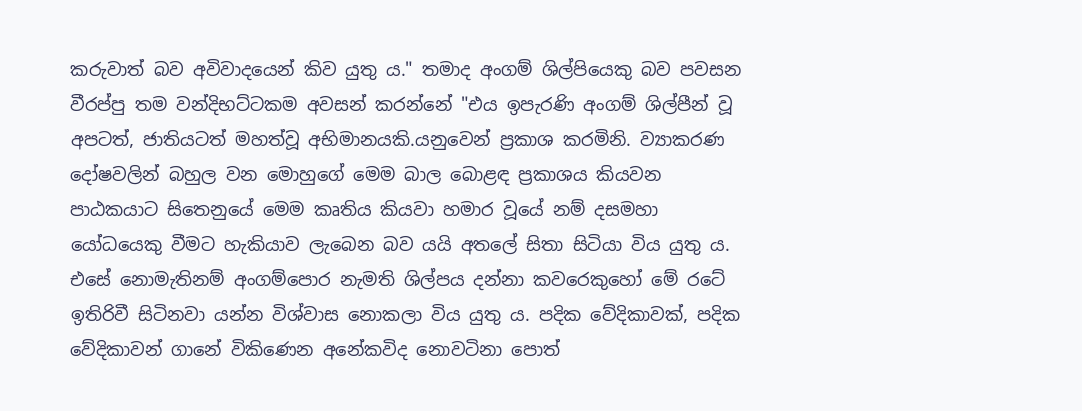කරුවාත් බව අවිවාදයෙන් කිව යුතු ය." තමාද අංගම් ශිල්පියෙකු බව පවසන වීරප්පු තම වන්දිභට්ටකම අවසන් කරන්නේ "එය ඉපැරණි අංගම් ශිල්පීන් වූ අපටත්, ජාතියටත් මහත්වූ අභිමානයකි.යනුවෙන් ප්‍රකාශ කරමිනි. ව්‍යාකරණ දෝෂවලින් බහුල වන මොහුගේ මෙම බාල බොළඳ ප්‍රකාශය කියවන පාඨකයාට සිතෙනුයේ මෙම කෘතිය කියවා හමාර වූයේ නම් දසමහා යෝධයෙකු වීමට හැකියාව ලැබෙන බව යයි අතලේ සිතා සිටියා විය යුතු ය. එසේ නොමැතිනම් අංගම්පොර නැමති ශිල්පය දන්නා කවරෙකුහෝ මේ රටේ ඉතිරිවී සිටිනවා යන්න විශ්වාස නොකලා විය යුතු ය. පදික වේදිකාවක්, පදික වේදිකාවන් ගානේ විකිණෙන අනේකවිද නොවටිනා පොත්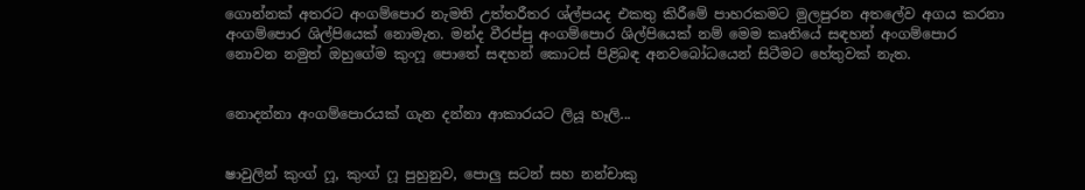ගොන්නක් අතරට අංගම්පොර නැමති උත්තරීතර ශ්ල්පයද එකතු කිරීමේ පාහරකමට මුලපුරන අතලේව අගය කරනා අංගම්පොර ශිල්පියෙක් නොමැත. මන්ද වීරප්පු අංගම්පොර ශිල්පියෙක් නම් මෙම කෘතියේ සඳහන් අංගම්පොර නොවන නමුත් ඔහුගේම කුංෆූ පොතේ සඳහන් කොටස් ‍පිළිබඳ අනවබෝධයෙන් සිටීමට හේතුවක් නැත.


නොදන්නා අංගම්පොරයක් ගැන දන්නා ආකාරයට ලියූ හෑලි...


ෂාවුලින් කුංග් ෆූ, කුංග් ෆූ පුහුනුව, පොලු සටන් සහ නන්චාකු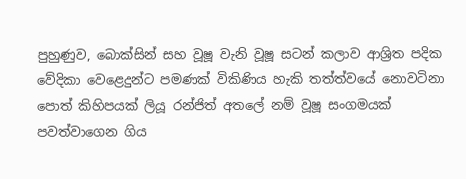පුහුණුව, බොක්සින් සහ වූෂූ වැනි වූෂූ සටන් කලාව ආශ්‍රිත පදික වේදිකා වෙළෙදුන්ට පමණක් විකිණිය හැකි තත්ත්වයේ නොවටිනා පොත් කිහිපයක් ලියූ රන්ජිත් අතලේ නම් වූෂූ සංගමයක් පවත්වාගෙන ගිය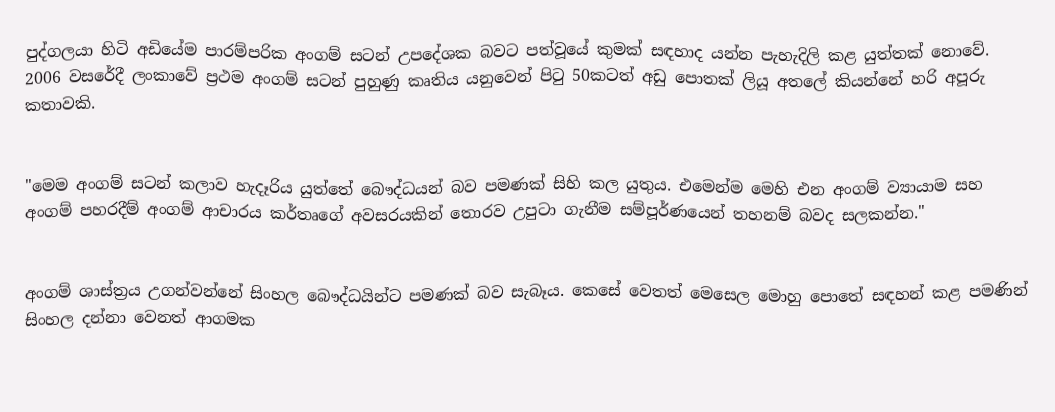පුද්ගලයා හිටි අඩියේම පාරම්පරික අංගම් සටන් උපදේශක බවට පත්වූයේ කුමක් සඳහාද යන්න පැහැදිලි කළ යුත්තක් නොවේ. 2006 වසරේදී ලංකාවේ ප්‍රථම අංගම් සටන් පුහුණු කෘතිය යනුවෙන් පිටු 50කටත් අඩු පොතක් ලියූ අතලේ කියන්නේ හරි අපූරු කතාවකි.


"මෙම අංගම් සටන් කලාව හැදෑරිය යුත්තේ බෞද්ධයන් බව පමණක් සිහි කල යුතුය. එමෙන්ම මෙහි එන අංගම් ව්‍යායාම සහ අංගම් පහරදීම් අංගම් ආචාරය කර්තෘගේ අවසරයකින් තොරව උපුටා ගැනීම සම්පූර්ණයෙන් තහනම් බවද සලකන්න."


අංගම් ශාස්ත්‍රය උගන්වන්නේ සිංහල බෞද්ධයින්ට පමණක් බව සැබෑය. කෙසේ වෙතත් මෙසෙල මොහු පොතේ සඳහන් කළ පමණින් සිංහල දන්නා වෙනත් ආගමක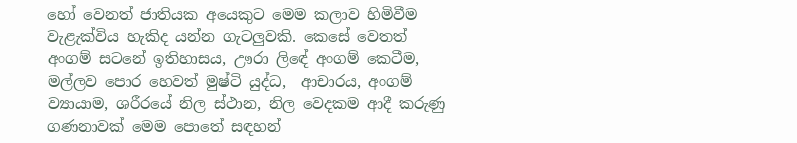හෝ වෙනත් ජාතියක අයෙකුට මෙම කලාව හිමිවීම වැළැක්විය හැකිද යන්න ගැටලුවකි. කෙසේ වෙතත් අංගම් සටනේ ඉතිහාසය, ඌරා ලි‍ඳේ අංගම් කෙ‍ටීම, මල්ලව පොර හෙවත් මුෂ්ටි යුද්ධ,  ආචාරය, අංගම් ව්‍යායාම, ශරීරයේ නිල ස්ථාන, නිල වෙදකම ආදී කරුණු ගණනාවක් මෙම පොතේ සඳහන්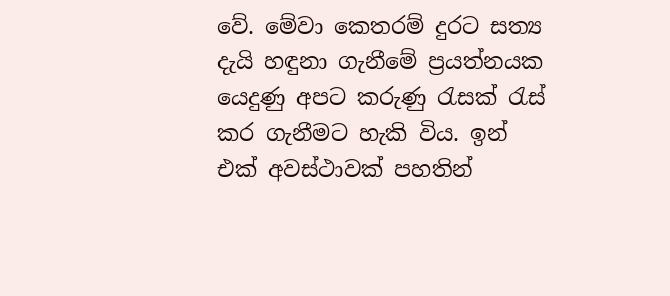වේ. මේවා කෙතරම් දුරට සත්‍ය දැයි හඳුනා ගැනීමේ ප්‍රයත්නයක යෙදුණු අපට කරුණු රැසක් රැස් කර ගැනීමට හැකි විය. ඉන් එක් අවස්ථාවක් පහතින්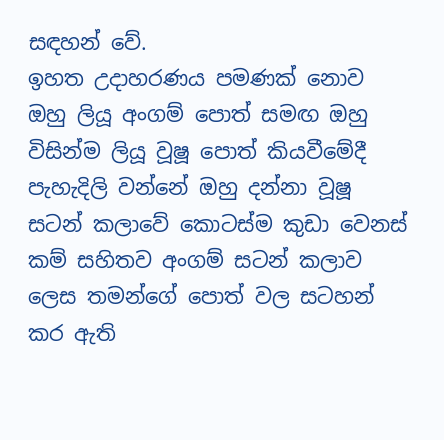සඳහන් වේ.
ඉහත උදාහරණය පමණක් නොව ඔහු ලියූ අංගම් පොත් සමඟ ඔහු විසින්ම ලියූ වූෂූ පොත් කියවීමේදී පැහැදිලි වන්නේ ඔහු දන්නා වූෂූ සටන් කලාවේ කොටස්ම කුඩා වෙනස් කම් සහිතව අංගම් සටන් කලාව ලෙස තමන්ගේ පොත් වල සටහන් කර ඇති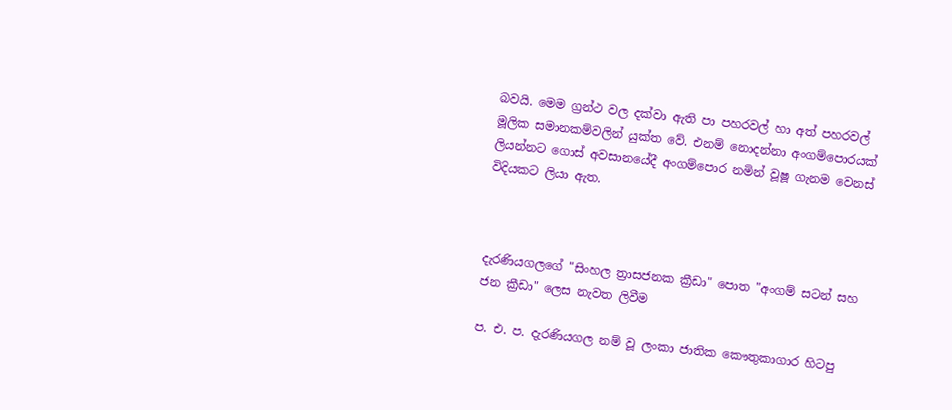බවයි. මෙම ග්‍රන්ථ වල දක්වා ඇති පා පහරවල් හා අත් පහරවල් මූලික සමානකම්වලින් යුක්ත වේ. එනම් නොදන්නා අංගම්පොරයක් ලියන්නට ගොස් අවසානයේදී අංගම්පොර නමින් වූෂූ ගැනම වෙනස් විදියකට ලියා ඇත.



දැරණියගලගේ "සිංහල ත්‍රාසජනක ක්‍රීඩා" පොත "අංගම් සටන් සහ ජන ක්‍රීඩා" ලෙස නැවත ලිවීම

ප. එ. ප. දැරණියගල නම් වූ ලංකා ජාතික කෞතුකාගාර හිටපු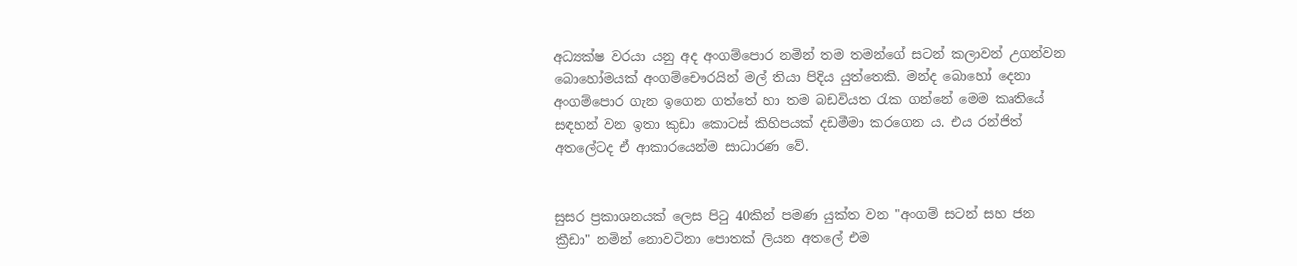අධ්‍යක්ෂ වරයා යනු අද අංගම්පොර නමින් තම තමන්ගේ සටන් කලාවන් උගන්වන බොහෝමයක් අංගම්චෞරයින් මල් තියා පිදිය යුත්තෙකි. මන්ද බොහෝ දෙනා අංගම්පොර ගැන ඉගෙන ගත්තේ හා තම බඩවියත රැක ගන්නේ මෙම කෘතියේ සඳහන් වන ඉතා කුඩා කොටස් කිහිපයක් දඩමීමා කරගෙන ය. එය රන්ජිත් අතලේටද ඒ ආකාරයෙන්ම සාධාරණ වේ.


සුසර ප්‍රකාශනයක් ලෙස පිටු 40කින් පමණ යුක්ත වන "අංගම් සටන් සහ ජන ක්‍රීඩා" නමින් නොවටිනා පොතක් ලියන අතලේ එම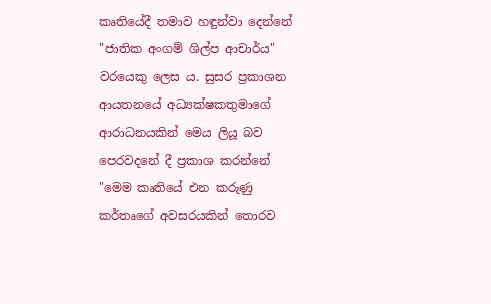කෘතියේදී තමාව හඳුන්වා දෙන්නේ "ජාතික අංගම් ශිල්ප ආචාර්ය" වරයෙකු ලෙස ය. සුසර ප්‍රකාශන ආයතනයේ අධ්‍යක්ෂකතුමාගේ ආරාධනයකින් මෙය ලියූ බව පෙරවදනේ දී ප්‍රකාශ කරන්නේ "මෙම කෘතියේ එන කරුණු කර්තෘගේ අවසරයකින් තොරව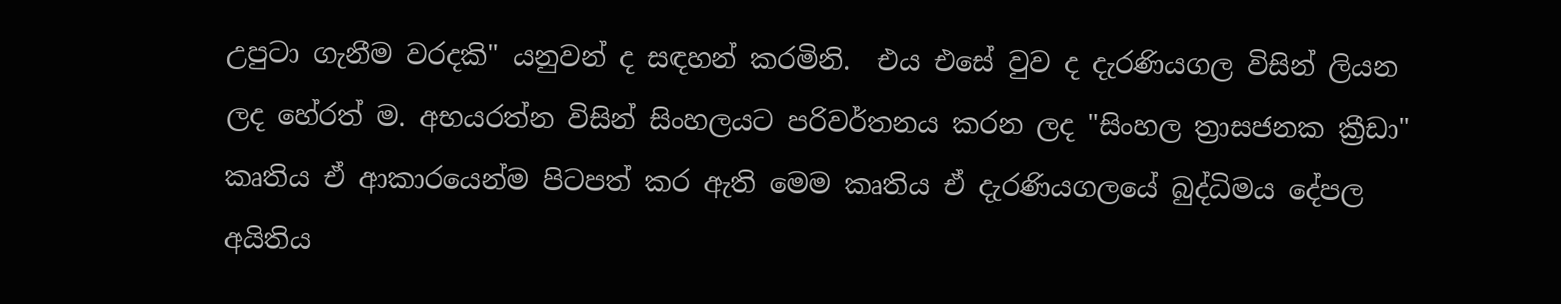උපුටා ගැනීම වරදකි" යනුවන් ද සඳහන් කරමිනි.  එය එසේ වුව ද දැරණියගල විසින් ලියන ලද හේරත් ම. අභයරත්න විසින් සිංහලයට පරිවර්තනය කරන ලද "සිංහල ත්‍රාසජනක ක්‍රීඩා" කෘතිය ඒ ආකාරයෙන්ම පිටපත් කර ඇති මෙම කෘතිය ඒ දැරණියගලයේ බුද්ධිමය දේපල අයිතිය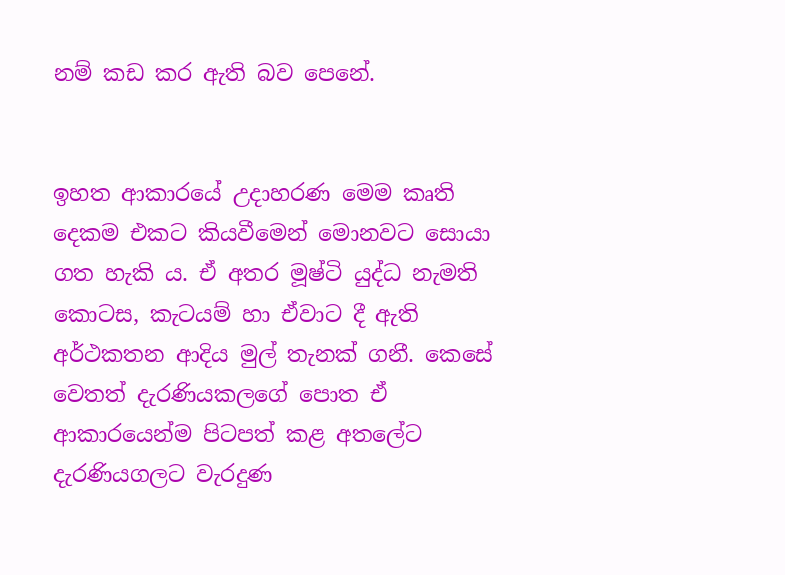නම් කඩ කර ඇති බව පෙනේ.


ඉහත ආකාරයේ උදාහරණ මෙම කෘති දෙකම එකට කියවීමෙන් මොනවට සොයා ගත හැකි ය. ඒ අතර මූෂ්ටි යුද්ධ නැමති කොටස, කැටයම් හා ඒවාට දී ඇති අර්ථකතන ආදිය මුල් තැනක් ගනී. කෙසේ වෙතත් දැරණියකලගේ පොත ඒ ආකාරයෙන්ම පිටපත් කළ අතලේට දැරණියගලට වැරදුණ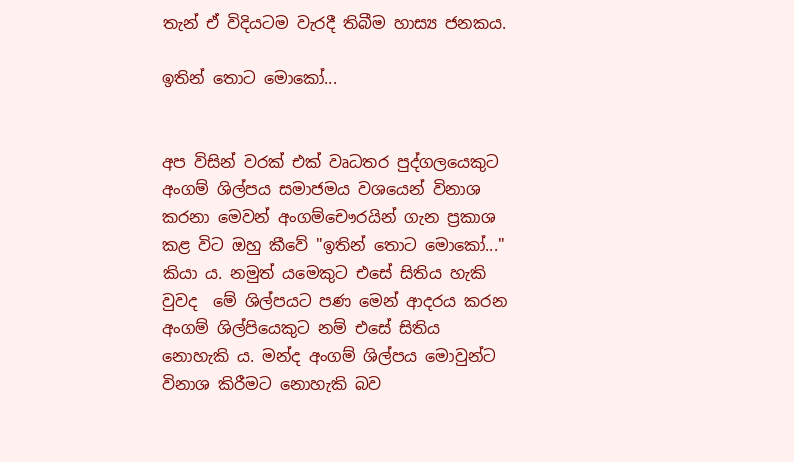තැන් ඒ විදියටම වැරදී තිබීම හාස්‍ය ජනකය.

ඉතින් තොට මොකෝ...


අප විසින් වරක් එක් වෘධතර පුද්ගලයෙකුට අංගම් ශිල්පය සමාජමය වශයෙන් විනාශ කරනා මෙවන් අංගම්චෞරයින් ගැන ප්‍රකාශ කළ විට ඔහු කීවේ "ඉතින් තොට මොකෝ..." කියා ය. නමුත් යමෙකුට එසේ සිතිය හැකි වුවද  මේ ශිල්පයට පණ මෙන් ආදරය කරන අංගම් ශිල්පියෙකුට නම් එසේ සිතිය නොහැකි ය. මන්ද අංගම් ශිල්පය මොවුන්ට විනාශ කිරීමට නොහැකි බව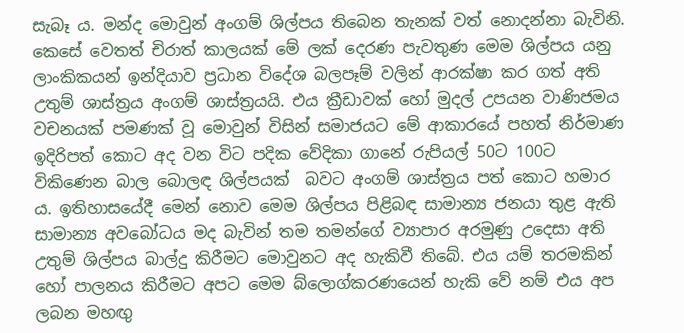සැබෑ ය. මන්ද මොවුන් අංගම් ශිල්පය තිබෙන තැනක් වත් නොදන්නා බැවිනි. කෙසේ වෙතත් චිරාත් කාලයක් මේ ලක් දෙරණ පැවතුණ මෙම ශිල්පය යනු ලාංකිකයන් ඉන්දියාව ප්‍රධාන විදේශ බලපෑම් වලින් ආරක්ෂා කර ගත් අති උතුම් ශාස්ත්‍රය අංගම් ශාස්ත්‍රයයි. එය ක්‍රීඩාවක් හෝ මුදල් උපයන වාණිජමය වචනයක් පමණක් වූ මොවුන් විසින් සමාජයට මේ ආකාරයේ පහත් නිර්මාණ ඉදිරිපත් කොට අද වන විට පදික වේදිකා ගානේ රුපියල් 50ට 100ට විකිණෙන බාල බොලඳ ශිල්පයක්  බවට අංගම් ශාස්ත්‍රය පත් කොට හමාර ය. ඉතිහාසයේදී මෙන් නොව මෙම ශිල්පය පිළිබඳ සාමාන්‍ය ජනයා තුළ ඇති සාමාන්‍ය අවබෝධය මද බැවින් තම තමන්ගේ ව්‍යාපාර අරමුණු උදෙසා අති උතුම් ශිල්පය බාල්දු කිරීමට මොවුනට අද හැකිවී තිබේ. එය යම් තරමකින් හෝ පාලනය කිරීමට අපට මෙම බ්ලොග්කරණයෙන් හැකි වේ නම් එය අප ලබන මහඟු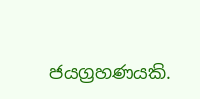ජයග්‍රහණයකි.